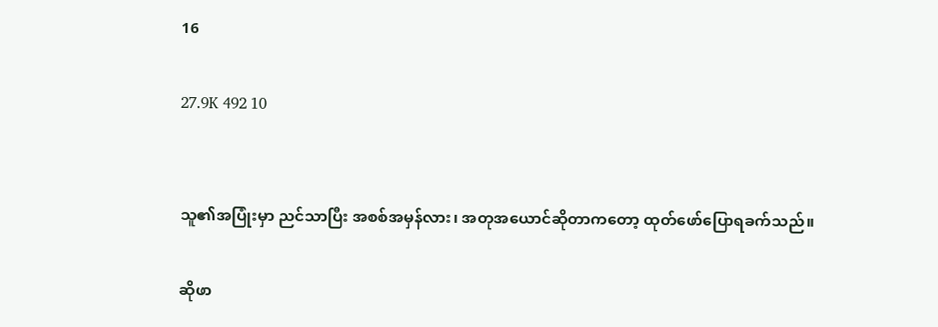16

27.9K 492 10


သူ၏အပြုံးမှာ ညင်သာပြီး အစစ်အမှန်လား၊ အတုအယောင်ဆိုတာကတော့ ထုတ်ဖော်ပြောရခက်သည်။

ဆိုဖာ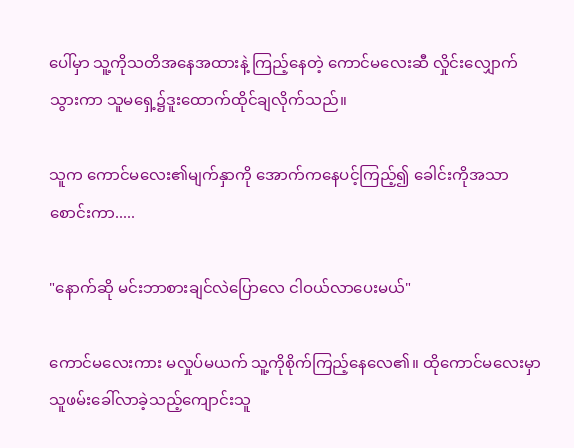ပေါ်မှာ သူ့ကိုသတိအနေအထားနဲ့ ကြည့်နေတဲ့ ကောင်မလေးဆီ လှိုင်းလျှောက်သွားကာ သူမရှေ့၌ဒူးထောက်ထိုင်ချလိုက်သည်။

သူက ကောင်မလေး၏မျက်နှာကို အောက်ကနေပင့်ကြည့်၍ ခေါင်းကိုအသာစောင်းကာ.....

"နောက်ဆို မင်းဘာစားချင်လဲပြောလေ ငါဝယ်လာပေးမယ်"

ကောင်မလေးကား မလှုပ်မယက် သူ့ကိုစိုက်ကြည့်နေလေ၏။ ထိုကောင်မလေးမှာ သူဖမ်းခေါ်လာခဲ့သည့်ကျောင်းသူ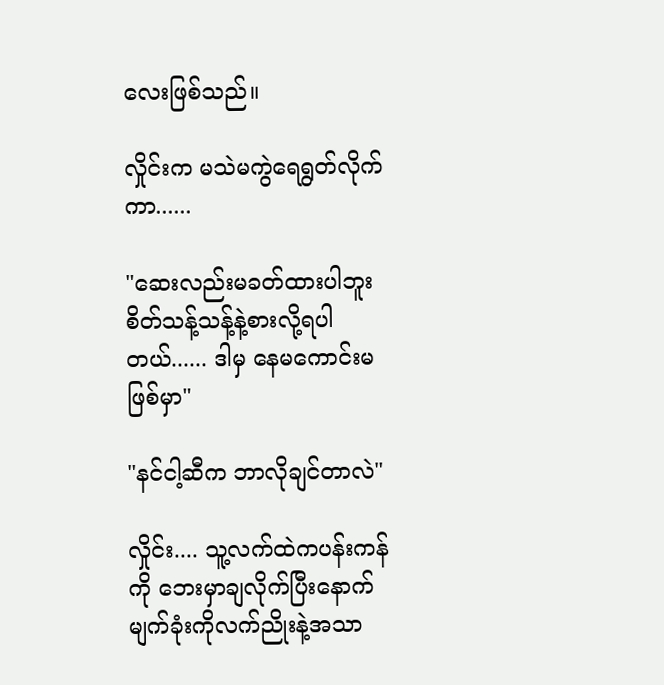လေးဖြစ်သည်။

လှိုင်းက မသဲမကွဲရေရွတ်လိုက်ကာ......

"ဆေးလည်းမခတ်ထားပါဘူး စိတ်သန့်သန့်နဲ့စားလို့ရပါတယ်...... ဒါမှ နေမကောင်းမဖြစ်မှာ"

"နင်ငါ့ဆီက ဘာလိုချင်တာလဲ"

လှိုင်း.... သူ့လက်ထဲကပန်းကန်ကို ဘေးမှာချလိုက်ပြီးနောက် မျက်ခုံးကိုလက်ညိုးနဲ့အသာ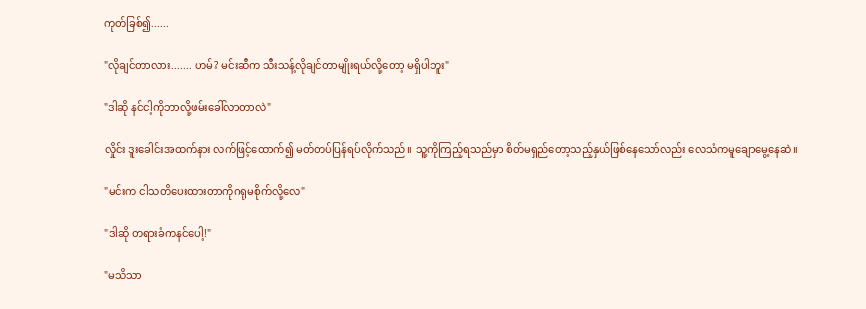ကုတ်ခြစ်၍......

"လိုချင်တာလား....... ဟမ်? မင်းဆီက သီးသန့်လိုချင်တာမျိုးရယ်လို့တော့ မရှိပါဘူး"

"ဒါဆို နင်ငါ့ကိုဘာလို့ဖမ်းခေါ်လာတာလဲ"

လှိုင်း ဒူးခေါင်းအထက်နား လက်ဖြင့်ထောက်၍ မတ်တပ်ပြန်ရပ်လိုက်သည်။ သူ့ကိုကြည့်ရသည်မှာ စိတ်မရှည်တော့သည့်နှယ်ဖြစ်နေသော်လည်း လေသံကမူချောမွေ့နေဆဲ။

"မင်းက ငါသတိပေးထားတာကိုဂရုမစိုက်လို့လေ"

"ဒါဆို တရားခံကနင်ပေါ့!"

"မသိသာ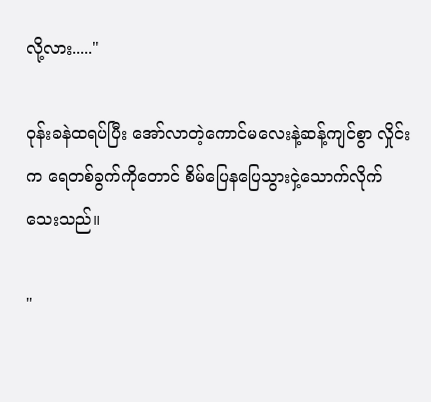လို့လား....."

ဝုန်းခနဲထရပ်ပြီး အော်လာတဲ့ကောင်မလေးနဲ့ဆန့်ကျင်စွာ လှိုင်းက ရေတစ်ခွက်ကိုတောင် စိမ်ပြေနပြေသွားငှဲ့သောက်လိုက်သေးသည်။

"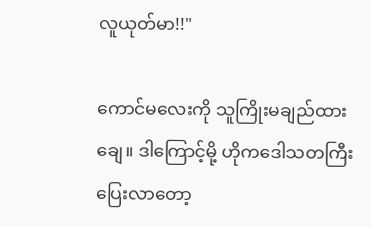လူယုတ်မာ!!"

ကောင်မလေးကို သူကြိုးမချည်ထားချေ။ ဒါကြောင့်မို့ ဟိုကဒေါသတကြီးပြေးလာတော့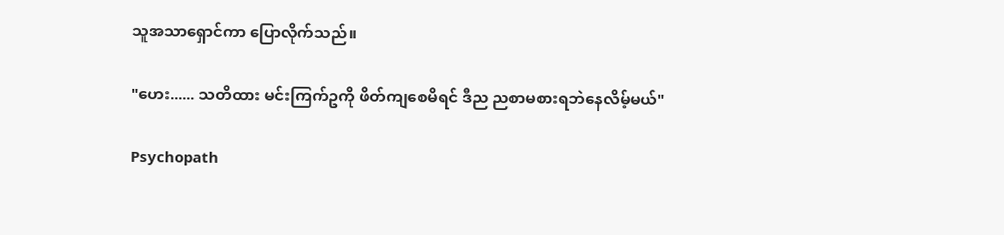သူအသာရှောင်ကာ ပြောလိုက်သည်။

"ဟေး...... သတိထား မင်းကြက်ဥကို ဖိတ်ကျစေမိရင် ဒီည ညစာမစားရဘဲနေလိမ့်မယ်"

Psychopath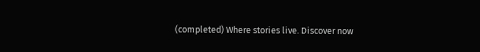(completed) Where stories live. Discover now